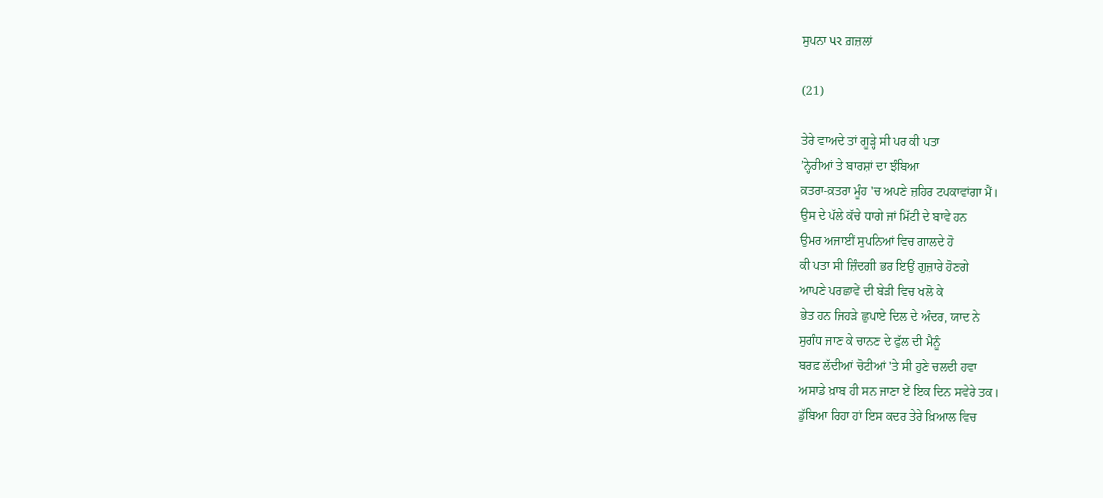ਸੁਪਨਾ પર ਗ਼ਜ਼ਲਾਂ

(21)

ਤੇਰੇ ਵਾਅਦੇ ਤਾਂ ਗੂੜ੍ਹੇ ਸੀ ਪਰ ਕੀ ਪਤਾ
’ਨ੍ਹੇਰੀਆਂ ਤੇ ਬਾਰਸ਼ਾਂ ਦਾ ਝੰਬਿਆ
ਕ਼ਤਰਾ-ਕ਼ਤਰਾ ਮੂੰਹ 'ਚ ਅਪਣੇ ਜ਼ਹਿਰ ਟਪਕਾਵਾਂਗਾ ਮੈਂ।
ਉਸ ਦੇ ਪੱਲੇ ਕੱਚੇ ਧਾਗੇ ਜਾਂ ਮਿੱਟੀ ਦੇ ਬਾਵੇ ਹਨ
ਉਮਰ ਅਜਾਈਂ ਸੁਪਨਿਆਂ ਵਿਚ ਗਾਲਦੇ ਹੋ
ਕੀ ਪਤਾ ਸੀ ਜ਼ਿੰਦਗੀ ਭਰ ਇਉਂ ਗੁਜ਼ਾਰੇ ਹੋਣਗੇ
ਆਪਣੇ ਪਰਛਾਵੇਂ ਦੀ ਬੇੜੀ ਵਿਚ ਖਲੋ ਕੇ
ਭੇਤ ਹਨ ਜਿਹੜੇ ਛੁਪਾਏ ਦਿਲ ਦੇ ਅੰਦਰ, ਯਾਦ ਨੇ
ਸੁਗੰਧ ਜਾਣ ਕੇ ਚਾਨਣ ਦੇ ਫੁੱਲ ਦੀ ਮੈਨੂੰ
ਬਰਫ਼ ਲੱਦੀਆਂ ਚੋਟੀਆਂ 'ਤੇ ਸੀ ਹੁਣੇ ਚਲਦੀ ਹਵਾ
ਅਸਾਡੇ ਖ਼ਾਬ ਹੀ ਸਨ ਜਾਣਾ ਏਂ ਇਕ ਦਿਨ ਸਵੇਰੇ ਤਕ।
ਡੁੱਬਿਆ ਰਿਹਾ ਹਾਂ ਇਸ ਕਦਰ ਤੇਰੇ ਖ਼ਿਆਲ ਵਿਚ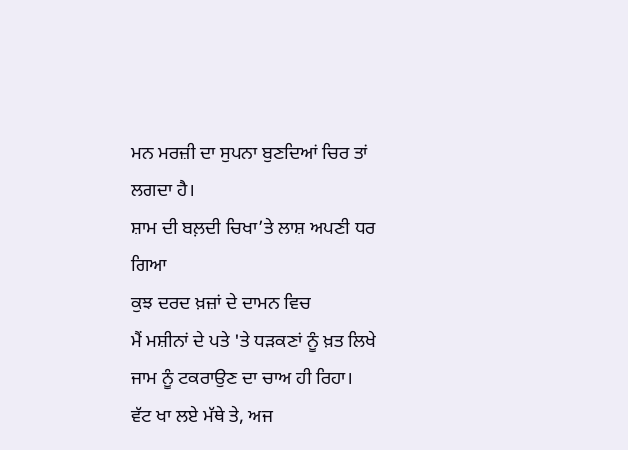ਮਨ ਮਰਜ਼ੀ ਦਾ ਸੁਪਨਾ ਬੁਣਦਿਆਂ ਚਿਰ ਤਾਂ ਲਗਦਾ ਹੈ।
ਸ਼ਾਮ ਦੀ ਬਲ਼ਦੀ ਚਿਖਾ’ਤੇ ਲਾਸ਼ ਅਪਣੀ ਧਰ ਗਿਆ
ਕੁਝ ਦਰਦ ਖ਼ਜ਼ਾਂ ਦੇ ਦਾਮਨ ਵਿਚ
ਮੈਂ ਮਸ਼ੀਨਾਂ ਦੇ ਪਤੇ 'ਤੇ ਧੜਕਣਾਂ ਨੂੰ ਖ਼ਤ ਲਿਖੇ
ਜਾਮ ਨੂੰ ਟਕਰਾਉਣ ਦਾ ਚਾਅ ਹੀ ਰਿਹਾ।
ਵੱਟ ਖਾ ਲਏ ਮੱਥੇ ਤੇ, ਅਜ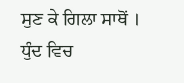ਸੁਣ ਕੇ ਗਿਲਾ ਸਾਥੋਂ ।
ਧੁੰਦ ਵਿਚ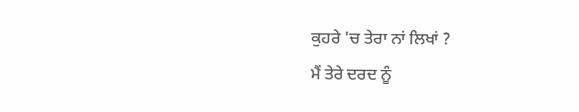ਕੁਹਰੇ 'ਚ ਤੇਰਾ ਨਾਂ ਲਿਖਾਂ ?
ਮੈਂ ਤੇਰੇ ਦਰਦ ਨੂੰ